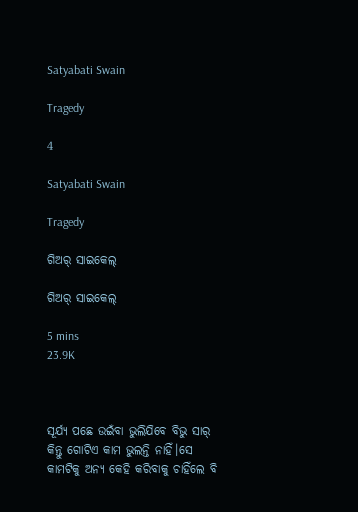Satyabati Swain

Tragedy

4

Satyabati Swain

Tragedy

ଗିଅର୍ ସାଇକେଲ୍

ଗିଅର୍ ସାଇକେଲ୍

5 mins
23.9K



ସୂର୍ଯ୍ୟ ପଛେ ଉଇଁବା ଭୁଲିଯିବେ ବିଭୁ ସାର୍ କିନ୍ତୁ ଗୋଟିଏ କାମ ଭୁଲନ୍ତି ନାହିଁ।ସେ କାମଟିକୁ ଅନ୍ୟ କେହି କରିବାକୁ ଚାହିଁଲେ ବି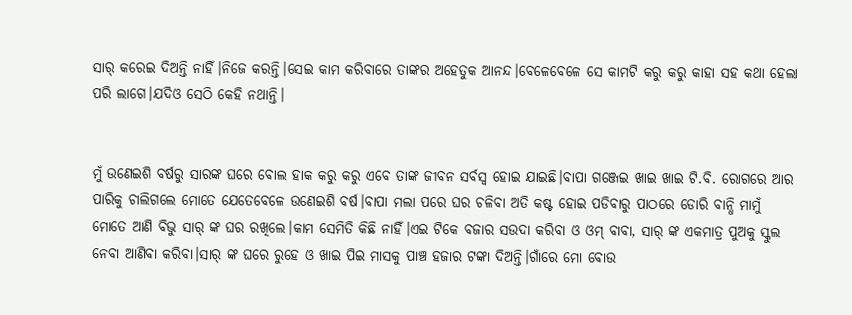ସାର୍ କରେଇ ଦିଅନ୍ତି ନାହିଁ।ନିଜେ କରନ୍ତି।ସେଇ କାମ କରିବାରେ ତାଙ୍କର ଅହେତୁକ ଆନନ୍ଦ।ବେଳେବେଳେ ସେ କାମଟି କରୁ କରୁ କାହା ସହ କଥା ହେଲା ପରି ଲାଗେ।ଯଦିଓ ସେଠି କେହି ନଥାନ୍ତି।


ମୁଁ ଉଣେଇଶି ବର୍ଷରୁ ସାରଙ୍କ ଘରେ ବୋଲ ହାକ କରୁ କରୁ ଏବେ ତାଙ୍କ ଜୀବନ ସର୍ବସ୍ୱ ହୋଇ ଯାଇଛି।ବାପା ଗଞ୍ଜେଇ ଖାଇ ଖାଇ ଟି.ବି. ରୋଗରେ ଆର ପାରିକୁ ଚାଲିଗଲେ ମୋତେ ଯେତେବେଳେ ଉଣେଇଶି ବର୍ଷ।ବାପା ମଲା ପରେ ଘର ଚଳିବା ଅତି କଷ୍ଟ ହୋଇ ପଡିବାରୁ ପାଠରେ ଡୋରି ବାନ୍ଧି ମାମୁଁ ମୋତେ ଆଣି ବିଭୁ ସାର୍ ଙ୍କ ଘର ରଖିଲେ।କାମ ସେମିତି କିଛି ନାହିଁ।ଏଇ ଟିକେ ବଜାର ସଉଦା କରିବା ଓ ଓମ୍ ବାବା, ସାର୍ ଙ୍କ ଏକମାତ୍ର ପୁଅକୁ ସ୍କୁଲ ନେବା ଆଣିବା କରିବା।ସାର୍ ଙ୍କ ଘରେ ରୁହେ ଓ ଖାଇ ପିଇ ମାସକୁ ପାଞ୍ଚ ହଜାର ଟଙ୍କା ଦିଅନ୍ତି।ଗାଁରେ ମୋ ବୋଉ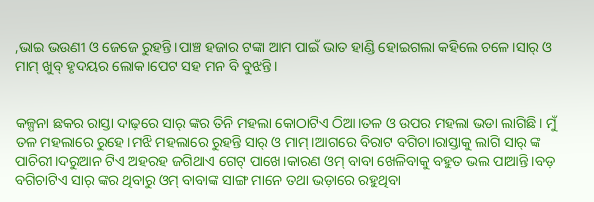,ଭାଇ ଭଉଣୀ ଓ ଜେଜେ ରୁହନ୍ତି।ପାଞ୍ଚ ହଜାର ଟଙ୍କା ଆମ ପାଇଁ ଭାତ ହାଣ୍ଡି ହୋଇଗଲା କହିଲେ ଚଳେ।ସାର୍ ଓ ମାମ୍ ଖୁବ୍ ହୃଦୟର ଲୋକ।ପେଟ ସହ ମନ ବି ବୁଝନ୍ତି।


କଳ୍ପନା ଛକର ରାସ୍ତା ଦାଢ଼ରେ ସାର୍ ଙ୍କର ତିନି ମହଲା କୋଠାଟିଏ ଠିଆ।ତଳ ଓ ଉପର ମହଲା ଭଡା ଲାଗିଛି। ମୁଁ ତଳ ମହଲାରେ ରୁହେ।ମଝି ମହଲାରେ ରୁହନ୍ତି ସାର୍ ଓ ମାମ୍।ଆଗରେ ବିରାଟ ବଗିଚା।ରାସ୍ତାକୁ ଲାଗି ସାର୍ ଙ୍କ ପାଚିରୀ।ଦରୁଆନ ଟିଏ ଅହରହ ଜଗିଥାଏ ଗେଟ୍ ପାଖେ।କାରଣ ଓମ୍ ବାବା ଖେଳିବାକୁ ବହୁତ ଭଲ ପାଆନ୍ତି।ବଡ଼ ବଗିଚାଟିଏ ସାର୍ ଙ୍କର ଥିବାରୁ ଓମ୍ ବାବାଙ୍କ ସାଙ୍ଗ ମାନେ ତଥା ଭଡ଼ାରେ ରହୁଥିବା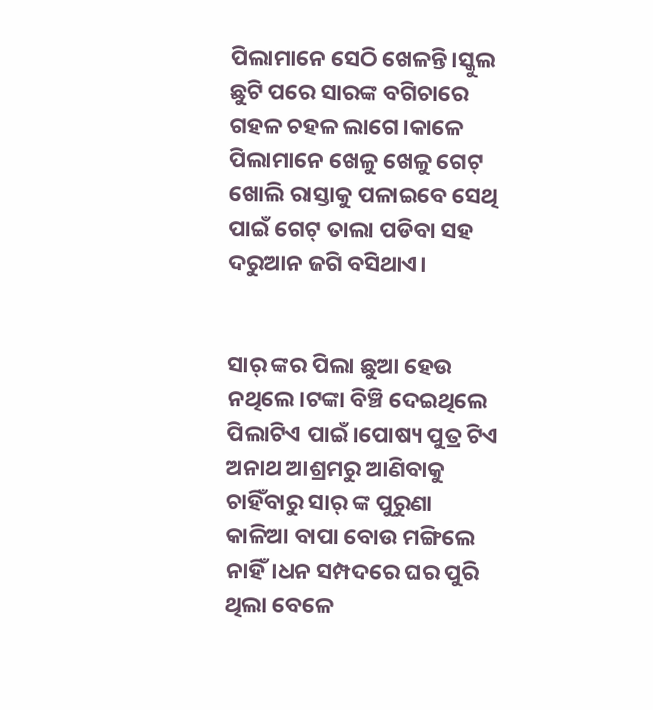ପିଲାମାନେ ସେଠି ଖେଳନ୍ତି।ସ୍କୁଲ ଛୁଟି ପରେ ସାରଙ୍କ ବଗିଚାରେ ଗହଳ ଚହଳ ଲାଗେ।କାଳେ ପିଲାମାନେ ଖେଳୁ ଖେଳୁ ଗେଟ୍ ଖୋଲି ରାସ୍ତାକୁ ପଳାଇବେ ସେଥି ପାଇଁ ଗେଟ୍ ତାଲା ପଡିବା ସହ ଦରୁଆନ ଜଗି ବସିଥାଏ।


ସାର୍ ଙ୍କର ପିଲା ଛୁଆ ହେଉ ନଥିଲେ।ଟଙ୍କା ବିଞ୍ଚି ଦେଇଥିଲେ ପିଲାଟିଏ ପାଇଁ।ପୋଷ୍ୟ ପୁତ୍ର ଟିଏ ଅନାଥ ଆଶ୍ରମରୁ ଆଣିବାକୁ ଚାହିଁବାରୁ ସାର୍ ଙ୍କ ପୁରୁଣା କାଳିଆ ବାପା ବୋଉ ମଙ୍ଗିଲେ ନାହିଁ।ଧନ ସମ୍ପଦରେ ଘର ପୁରି ଥିଲା ବେଳେ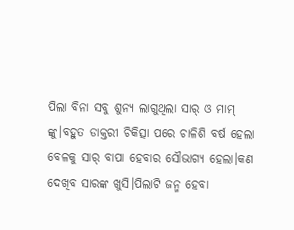ପିଲା ବିନା ସବୁ ଶୁନ୍ୟ ଲାଗୁଥିଲା ସାର୍ ଓ ମାମ୍ ଙ୍କୁ।ବହୁତ ଡାକ୍ତରୀ ଚିକିତ୍ସା ପରେ ଚାଳିଶି ବର୍ଷ ହେଲା ବେଳକୁ ସାର୍ ବାପା ହେବାର ସୌଭାଗ୍ୟ ହେଲା।କଣ ଦେଖିବ ସାରଙ୍କ ଖୁସି।ପିଲାଟି ଜନ୍ମ ହେବା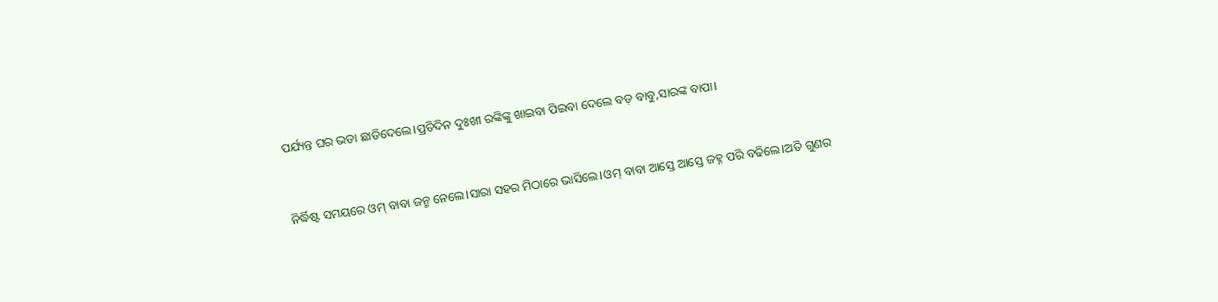ପର୍ଯ୍ୟନ୍ତ ଘର ଭଡା ଛାଡିଦେଲେ।ପ୍ରତିଦିନ ଦୁଃଖୀ ରଙ୍କିଙ୍କୁ ଖାଇବା ପିଇବା ଦେଲେ ବଡ଼ ବାବୁ,ସାରଙ୍କ ବାପା।


ନିର୍ଦ୍ଧିଷ୍ଟ ସମୟରେ ଓମ୍ ବାବା ଜନ୍ମ ନେଲେ।ସାରା ସହର ମିଠାରେ ଭାସିଲେ।ଓମ୍ ବାବା ଆସ୍ତେ ଆସ୍ତେ ଜହ୍ନ ପରି ବଢିଲେ।ଅତି ଗୁଣର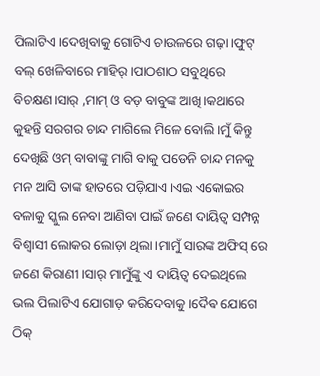ପିଲାଟିଏ।ଦେଖିବାକୁ ଗୋଟିଏ ଚାଉଳରେ ଗଢ଼ା।ଫୁଟ୍ ବଲ୍ ଖେଳିବାରେ ମାହିର୍।ପାଠଶାଠ ସବୁଥିରେ ବିଚକ୍ଷଣ।ସାର୍ ,ମାମ୍ ଓ ବଡ଼ ବାବୁଙ୍କ ଆଖି।କଥାରେ କୁହନ୍ତି ସରଗର ଚାନ୍ଦ ମାଗିଲେ ମିଳେ ବୋଲି।ମୁଁ କିନ୍ତୁ ଦେଖିଛି ଓମ୍ ବାବାଙ୍କୁ ମାଗି ବାକୁ ପଡେନି ଚାନ୍ଦ ମନକୁ ମନ ଆସି ତାଙ୍କ ହାତରେ ପଡ଼ିଯାଏ।ଏଇ ଏକୋଇର ବଳାକୁ ସ୍କୁଲ ନେବା ଆଣିବା ପାଇଁ ଜଣେ ଦାୟିତ୍ୱ ସମ୍ପନ୍ନ ବିଶ୍ୱାସୀ ଲୋକର ଲୋଡ଼ା ଥିଲା।ମାମୁଁ ସାରଙ୍କ ଅଫିସ୍ ରେ ଜଣେ କିରାଣୀ।ସାର୍ ମାମୁଁଙ୍କୁ ଏ ଦାୟିତ୍ୱ ଦେଇଥିଲେ ଭଲ ପିଲାଟିଏ ଯୋଗାଡ଼ କରିଦେବାକୁ।ଦୈଵ ଯୋଗେ ଠିକ୍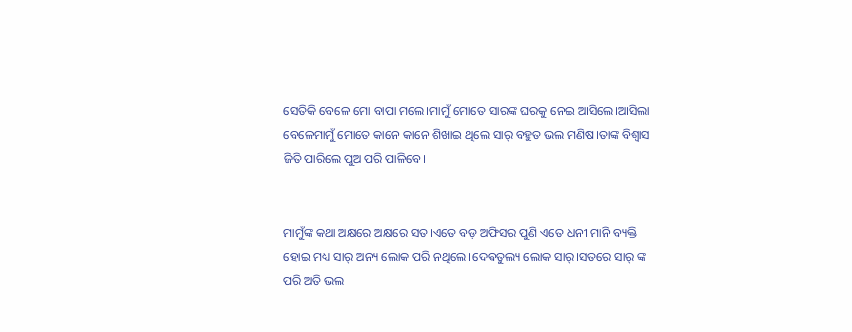ସେତିକି ବେଳେ ମୋ ବାପା ମଲେ।ମାମୁଁ ମୋତେ ସାରଙ୍କ ଘରକୁ ନେଇ ଆସିଲେ।ଆସିଲା ବେଳେମାମୁଁ ମୋତେ କାନେ କାନେ ଶିଖାଇ ଥିଲେ ସାର୍ ବହୁତ ଭଲ ମଣିଷ।ତାଙ୍କ ବିଶ୍ୱାସ ଜିତି ପାରିଲେ ପୁଅ ପରି ପାଳିବେ।


ମାମୁଁଙ୍କ କଥା ଅକ୍ଷରେ ଅକ୍ଷରେ ସତ।ଏତେ ବଡ଼ ଅଫିସର ପୁଣି ଏତେ ଧନୀ ମାନି ବ୍ୟକ୍ତି ହୋଇ ମଧ୍ୟ ସାର୍ ଅନ୍ୟ ଲୋକ ପରି ନଥିଲେ।ଦେଵତୁଲ୍ୟ ଲୋକ ସାର୍।ସତରେ ସାର୍ ଙ୍କ ପରି ଅତି ଭଲ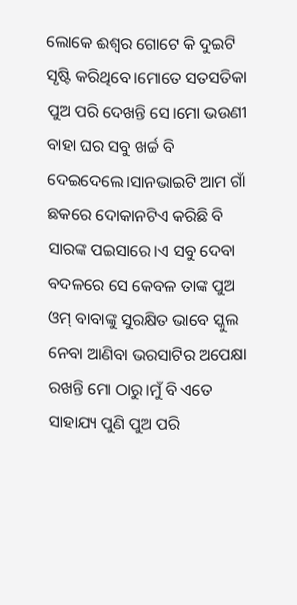ଲୋକେ ଈଶ୍ୱର ଗୋଟେ କି ଦୁଇଟି ସୃଷ୍ଟି କରିଥିବେ।ମୋତେ ସତସତିକା ପୁଅ ପରି ଦେଖନ୍ତି ସେ।ମୋ ଭଉଣୀ ବାହା ଘର ସବୁ ଖର୍ଚ୍ଚ ବି ଦେଇଦେଲେ।ସାନଭାଇଟି ଆମ ଗାଁ ଛକରେ ଦୋକାନଟିଏ କରିଛି ବି ସାରଙ୍କ ପଇସାରେ।ଏ ସବୁ ଦେବା ବଦଳରେ ସେ କେବଳ ତାଙ୍କ ପୁଅ ଓମ୍ ବାବାଙ୍କୁ ସୁରକ୍ଷିତ ଭାବେ ସ୍କୁଲ ନେବା ଆଣିବା ଭରସାଟିର ଅପେକ୍ଷା ରଖନ୍ତି ମୋ ଠାରୁ।ମୁଁ ବି ଏତେ ସାହାଯ୍ୟ ପୁଣି ପୁଅ ପରି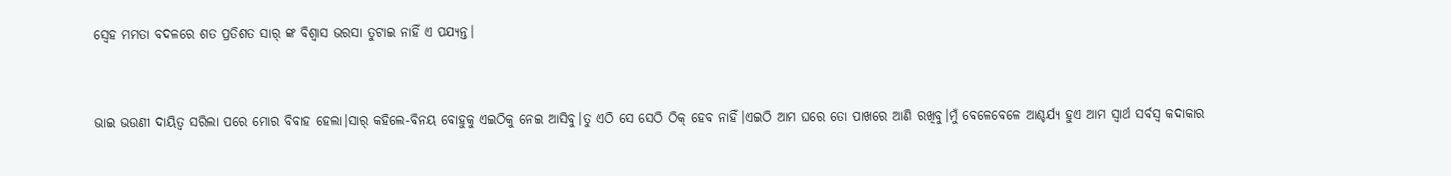ସ୍ବେହ ମମତା ବଦଳରେ ଶତ ପ୍ରତିଶତ ସାର୍ ଙ୍କ ବିଶ୍ୱାସ ଭରସା ତୁଟାଇ ନାହିଁ ଏ ପଯ୍ୟନ୍ତ।


ଭାଇ ଭଉଣୀ ଦାୟିତ୍ୱ ସରିଲା ପରେ ମୋର ବିବାହ ହେଲା।ସାର୍ କହିଲେ-ବିନୟ ବୋହୁକୁ ଏଇଠିକୁ ନେଇ ଆସିବୁ।ତୁ ଏଠି ସେ ସେଠି ଠିକ୍ ହେବ ନାହିଁ।ଏଇଠି ଆମ ଘରେ ତୋ ପାଖରେ ଆଣି ରଖିବୁ।ମୁଁ ବେଳେବେଳେ ଆଶ୍ଚର୍ଯ୍ୟ ହୁଏ ଆମ ସ୍ୱାର୍ଥ ସର୍ବସ୍ବ କଦାକାର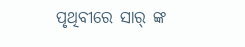ପୃଥିବୀରେ ସାର୍ ଙ୍କ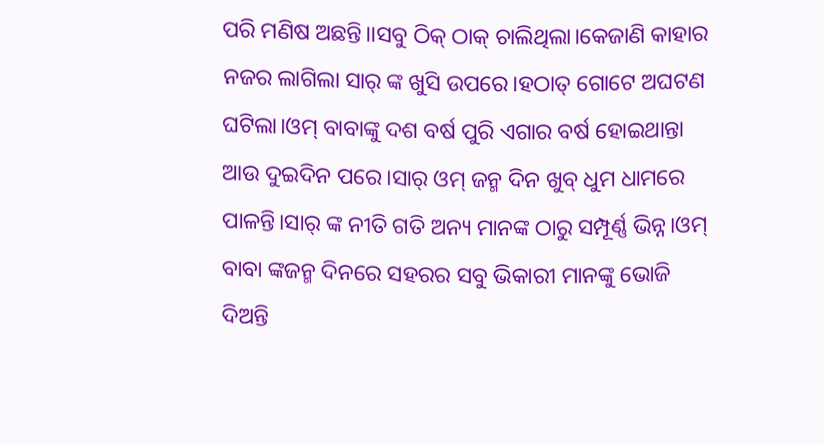ପରି ମଣିଷ ଅଛନ୍ତି।।ସବୁ ଠିକ୍ ଠାକ୍ ଚାଲିଥିଲା।କେଜାଣି କାହାର ନଜର ଲାଗିଲା ସାର୍ ଙ୍କ ଖୁସି ଉପରେ।ହଠାତ୍ ଗୋଟେ ଅଘଟଣ ଘଟିଲା।ଓମ୍ ବାବାଙ୍କୁ ଦଶ ବର୍ଷ ପୁରି ଏଗାର ବର୍ଷ ହୋଇଥାନ୍ତା ଆଉ ଦୁଇଦିନ ପରେ।ସାର୍ ଓମ୍ ଜନ୍ମ ଦିନ ଖୁବ୍ ଧୁମ ଧାମରେ ପାଳନ୍ତି।ସାର୍ ଙ୍କ ନୀତି ଗତି ଅନ୍ୟ ମାନଙ୍କ ଠାରୁ ସମ୍ପୂର୍ଣ୍ଣ ଭିନ୍ନ।ଓମ୍ ବାବା ଙ୍କଜନ୍ମ ଦିନରେ ସହରର ସବୁ ଭିକାରୀ ମାନଙ୍କୁ ଭୋଜି ଦିଅନ୍ତି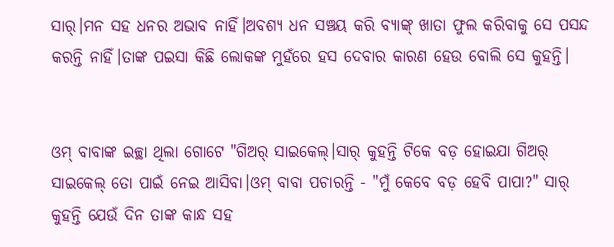ସାର୍।ମନ ସହ ଧନର ଅଭାବ ନାହିଁ।ଅବଶ୍ୟ ଧନ ସଞ୍ଚୟ କରି ବ୍ୟାଙ୍କ୍ ଖାତା ଫୁଲ କରିବାକୁ ସେ ପସନ୍ଦ କରନ୍ତି ନାହିଁ।ତାଙ୍କ ପଇସା କିଛି ଲୋକଙ୍କ ମୁହଁରେ ହସ ଦେବାର କାରଣ ହେଉ ବୋଲି ସେ କୁହନ୍ତି।


ଓମ୍ ବାବାଙ୍କ ଇଚ୍ଛା ଥିଲା ଗୋଟେ "ଗିଅର୍ ସାଇକେଲ୍।ସାର୍ କୁହନ୍ତି ଟିକେ ବଡ଼ ହୋଇଯା ଗିଅର୍ ସାଇକେଲ୍ ତୋ ପାଇଁ ନେଇ ଆସିବା।ଓମ୍ ବାବା ପଚାରନ୍ତି - "ମୁଁ କେବେ ବଡ଼ ହେବି ପାପା?" ସାର୍ କୁହନ୍ତି ଯେଉଁ ଦିନ ତାଙ୍କ କାନ୍ଧ ସହ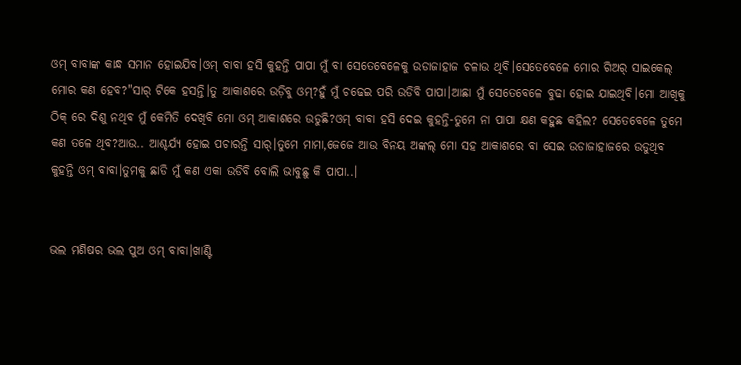ଓମ୍ ବାବାଙ୍କ କାନ୍ଧ ସମାନ ହୋଇଯିବ।ଓମ୍ ବାବା ହସି କୁହନ୍ତି ପାପା ମୁଁ ବା ସେତେବେଳେକୁ ଉଡାଜାହାଜ ଚଳାଉ ଥିବି।ସେତେବେଳେ ମୋର ଗିଅର୍ ସାଇକେଲ୍ ମୋର କଣ ହେବ?"ସାର୍ ଟିକେ ହସନ୍ତି।ତୁ ଆକାଶରେ ଉଡ଼ିବୁ ଓମ୍?ହୁଁ ମୁଁ ଚଢେଇ ପରି ଉଡିବି ପାପା।ଆଛା ମୁଁ ସେତେବେଳେ ବୁଢା ହୋଇ ଯାଇଥିବି।ମୋ ଆଖିକୁ ଠିକ୍ ରେ ଦିଶୁ ନଥିବ ମୁଁ କେମିତି ଦେଖିବି ମୋ ଓମ୍ ଆକାଶରେ ଉଡୁଛି?ଓମ୍ ବାବା ହସି ଦେଇ କୁହନ୍ତି-ତୁମେ ନା ପାପା କ୍ଷଣ କହୁଛ କହିଲ? ସେତେବେଳେ ତୁମେ କଣ ତଳେ ଥିବ?ଆଉ.. ଆଶ୍ଚର୍ଯ୍ୟ ହୋଇ ପଚାରନ୍ତି ସାର୍।ତୁମେ ମାମା,ଜେଜେ ଆଉ ବିନୟ ଅଙ୍କଲ୍ ମୋ ସହ ଆକାଶରେ ବା ସେଇ ଉଡାଜାହାଜରେ ଉଡୁଥିବ କୁହନ୍ତି ଓମ୍ ବାବା।ତୁମକୁ ଛାଡି ମୁଁ କଣ ଏକା ଉଡିବି ବୋଲି ଭାବୁଛୁ କି ପାପା..।


ଭଲ ମଣିଷର ଭଲ ପୁଅ ଓମ୍ ବାବା।ଖାଣ୍ଟି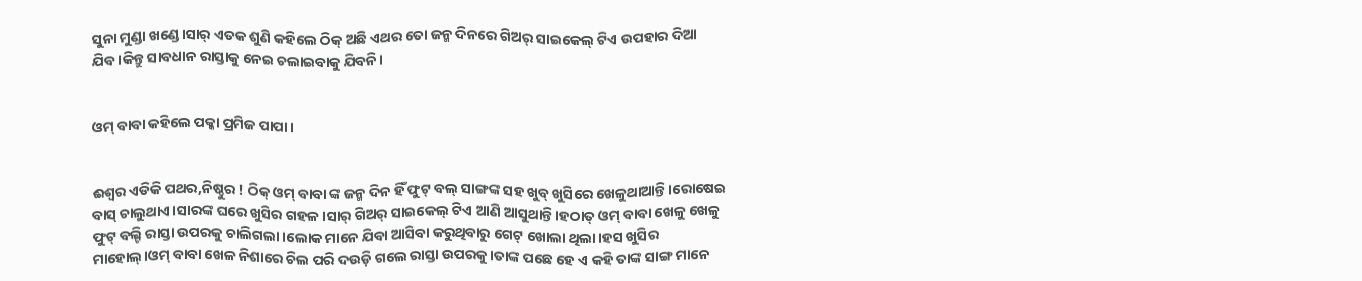ସୁନା ମୁଣ୍ଡା ଖଣ୍ଡେ।ସାର୍ ଏତକ ଶୁଣି କହିଲେ ଠିକ୍ ଅଛି ଏଥର ତୋ ଜନ୍ମ ଦିନରେ ଗିଅର୍ ସାଇକେଲ୍ ଟିଏ ଉପହାର ଦିଆ ଯିବ।କିନ୍ତୁ ସାବଧାନ ରାସ୍ତାକୁ ନେଇ ଚଲାଇବାକୁ ଯିବନି।


ଓମ୍ ବାବା କହିଲେ ପକ୍କା ପ୍ରମିଜ ପାପା।


ଈଶ୍ୱର ଏଡିକି ପଥର,ନିଷ୍ଠୁର ! ଠିକ୍ ଓମ୍ ବାବା ଙ୍କ ଜନ୍ମ ଦିନ ହିଁ ଫୁଟ୍ ବଲ୍ ସାଙ୍ଗଙ୍କ ସହ ଖୁବ୍ ଖୁସିରେ ଖେଳୁଥାଆନ୍ତି।ରୋଷେଇ ବାସ୍ ଚାଲୁଥାଏ।ସାରଙ୍କ ଘରେ ଖୁସିର ଗହଳ।ସାର୍ ଗିଅର୍ ସାଇକେଲ୍ ଟିଏ ଆଣି ଆସୁଥାନ୍ତି।ହଠାତ୍ ଓମ୍ ବାବା ଖେଳୁ ଖେଳୁ ଫୁଟ୍ ବଲ୍ଟି ରାସ୍ତା ଉପରକୁ ଚାଲିଗଲା।ଲୋକ ମାନେ ଯିବା ଆସିବା କରୁଥିବାରୁ ଗେଟ୍ ଖୋଲା ଥିଲା।ହସ ଖୁସିର ମାହୋଲ୍।ଓମ୍ ବାବା ଖେଳ ନିଶାରେ ଚିଲ ପରି ଦଉଡ଼ି ଗଲେ ରାସ୍ତା ଉପରକୁ।ତାଙ୍କ ପଛେ ହେ ଏ କହି ତାଙ୍କ ସାଙ୍ଗ ମାନେ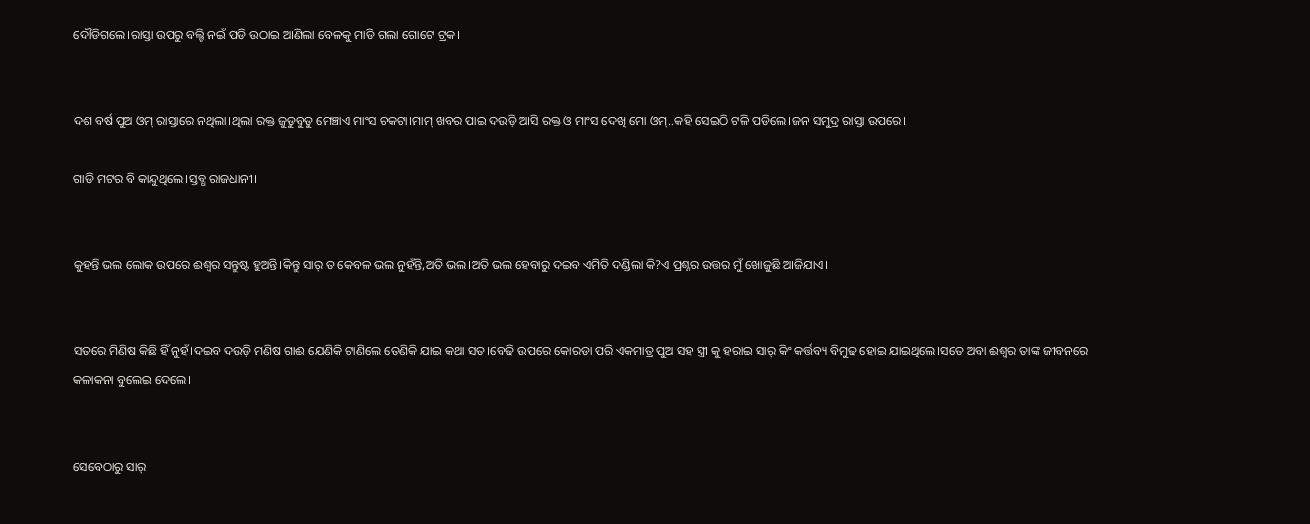ଦୌଡିଗଲେ।ରାସ୍ତା ଉପରୁ ବଲ୍ଟି ନଇଁ ପଡି ଉଠାଇ ଆଣିଲା ବେଳକୁ ମାଡି ଗଲା ଗୋଟେ ଟ୍ରକ।


ଦଶ ବର୍ଷ ପୁଅ ଓମ୍ ରାସ୍ତାରେ ନଥିଲା।ଥିଲା ରକ୍ତ ଜୁଡୁବୁଡୁ ମେଞ୍ଚାଏ ମାଂସ ଚକଟା।ମାମ୍ ଖବର ପାଇ ଦଉଡ଼ି ଆସି ରକ୍ତ ଓ ମାଂସ ଦେଖି ମୋ ଓମ୍..କହି ସେଇଠି ଟଳି ପଡିଲେ।ଜନ ସମୁଦ୍ର ରାସ୍ତା ଉପରେ।

ଗାଡି ମଟର ବି କାନ୍ଦୁଥିଲେ।ସ୍ତବ୍ଧ ରାଜଧାନୀ।


କୁହନ୍ତି ଭଲ ଲୋକ ଉପରେ ଈଶ୍ୱର ସନ୍ତୁଷ୍ଟ ହୁଅନ୍ତି।କିନ୍ତୁ ସାର୍ ତ କେବଳ ଭଲ ନୁହଁନ୍ତି,ଅତି ଭଲ।ଅତି ଭଲ ହେବାରୁ ଦଇବ ଏମିତି ଦଣ୍ଡିଲା କି?ଏ ପ୍ରଶ୍ନର ଉତ୍ତର ମୁଁ ଖୋଜୁଛି ଆଜିଯାଏ।


ସତରେ ମିଣିଷ କିଛି ହିଁ ନୁହଁ।ଦଇବ ଦଉଡ଼ି ମଣିଷ ଗାଈ ଯେଣିକି ଟାଣିଲେ ତେଣିକି ଯାଇ କଥା ସତ।ବେଢି ଉପରେ କୋରଡା ପରି ଏକମାତ୍ର ପୁଅ ସହ ସ୍ତ୍ରୀ କୁ ହରାଇ ସାର୍ କିଂ କର୍ତ୍ତବ୍ୟ ବିମୁଢ ହୋଇ ଯାଇଥିଲେ।ସତେ ଅବା ଈଶ୍ୱର ତାଙ୍କ ଜୀବନରେ କଳାକନା ବୁଲେଇ ଦେଲେ।


ସେବେଠାରୁ ସାର୍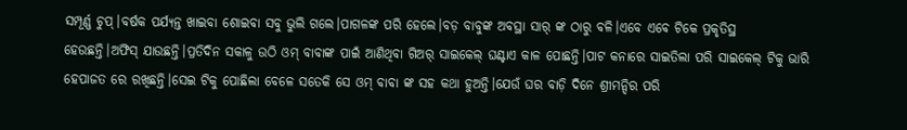ସମ୍ପୂର୍ଣ୍ଣ ଚୁପ୍।ବର୍ଷକ ପର୍ଯ୍ୟନ୍ତ ଖାଇବା ଶୋଇବା ସବୁ ଭୁଲି ଗଲେ।ପାଗଳଙ୍କ ପରି ହେଲେ।ବଡ଼ ବାବୁଙ୍କ ଅବସ୍ଥା ସାର୍ ଙ୍କ ଠାରୁ ବଳି।ଏବେ ଏବେ ଟିକେ ପ୍ରକୃତିସ୍ଥ ହେଉଛନ୍ତି।ଅଫିସ୍ ଯାଉଛନ୍ତି।ପ୍ରତିଦିନ ସକାଳୁ ଉଠି ଓମ୍ ବାବାଙ୍କ ପାଇଁ ଆଣିଥିବା ଗିଅର୍ ସାଇକେଲ୍ ଘଣ୍ଟାଏ କାଳ ପୋଛନ୍ତି।ପାଟ କନାରେ ସାଇତିଲା ପରି ସାଇକେଲ୍ ଟିକୁ ଭାରି ହେପାଜତ ରେ ରଖିଛନ୍ତି।ସେଇ ଟିକୁ ପୋଛିଲା ବେଳେ ସତେକି ସେ ଓମ୍ ବାବା ଙ୍କ ସହ କଥା ହୁଅନ୍ତି।ଯେଉଁ ଘର ବାଡ଼ି ଦିନେ ଶ୍ରୀମନ୍ଦିର ପରି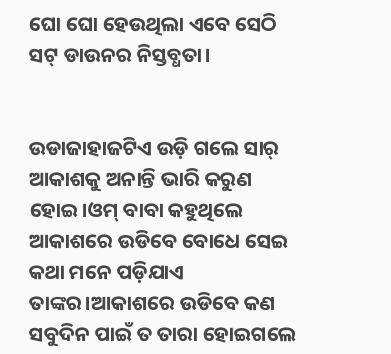ଘୋ ଘୋ ହେଉଥିଲା ଏବେ ସେଠି ସଟ୍ ଡାଉନର ନିସ୍ତବ୍ଧତା।


ଉଡାଜାହାଜଟିଏ ଉଡ଼ି ଗଲେ ସାର୍ ଆକାଶକୁ ଅନାନ୍ତି ଭାରି କରୁଣ ହୋଇ।ଓମ୍ ବାବା କହୁଥିଲେ ଆକାଶରେ ଉଡିବେ ବୋଧେ ସେଇ କଥା ମନେ ପଡ଼ିଯାଏ ତାଙ୍କର।ଆକାଶରେ ଉଡିବେ କଣ ସବୁଦିନ ପାଇଁ ତ ତାରା ହୋଇଗଲେ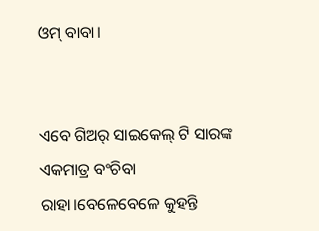ଓମ୍ ବାବା।


ଏବେ ଗିଅର୍ ସାଇକେଲ୍ ଟି ସାରଙ୍କ ଏକମାତ୍ର ବଂଚିବା ରାହା।ବେଳେବେଳେ କୁହନ୍ତି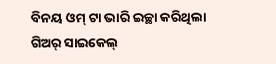ବିନୟ ଓମ୍ ଟା ଭାରି ଇଚ୍ଛା କରିଥିଲା ଗିଅର୍ ସାଇକେଲ୍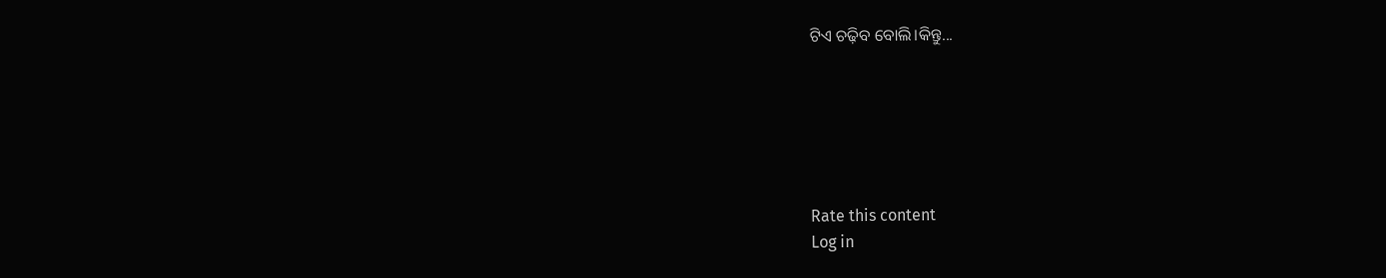ଟିଏ ଚଢ଼ିବ ବୋଲି।କିନ୍ତୁ...






Rate this content
Log in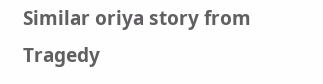Similar oriya story from Tragedy